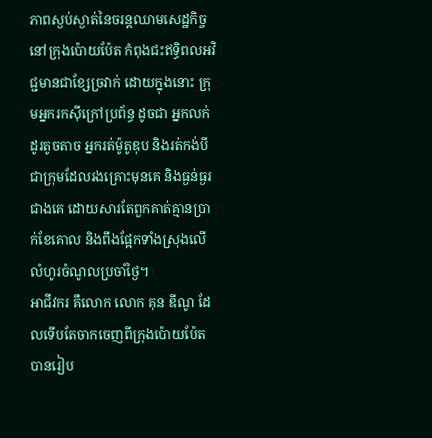ភាពស្ងប់ស្ងាត់នៃចរន្តឈាមសេដ្ឋកិច្ចនៅក្រុងប៉ោយប៉ែត កំពុងជះឥទ្ធិពលអវិជ្ជមានជាខ្សែច្រវាក់ ដោយក្នុងនោះ ក្រុមអ្នករកស៊ីក្រៅប្រព័ន្ធ ដូចជា អ្នកលក់ដូរតូចតាច អ្នករត់ម៉ូតូឌុប និងរត់កង់បី ជាក្រុមដែលរងគ្រោះមុនគេ និងធ្ងន់ធ្ងរជាងគេ ដោយសារតែពួកគាត់គ្មានប្រាក់ខែគោល និងពឹងផ្អែកទាំងស្រុងលើលំហូរចំណូលប្រចាំថ្ងៃ។
អាជីវករ គឺលោក លោក គុន ឌីណូ ដែលទើបតែចាកចេញពីក្រុងប៉ោយប៉ែត បានរៀប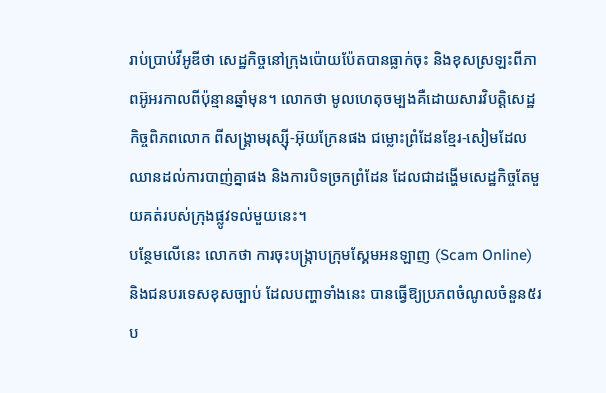រាប់ប្រាប់វីអូឌីថា សេដ្ឋកិច្ចនៅក្រុងប៉ោយប៉ែតបានធ្លាក់ចុះ និងខុសស្រឡះពីភាពអ៊ូអរកាលពីប៉ុន្មានឆ្នាំមុន។ លោកថា មូលហេតុចម្បងគឺដោយសារវិបត្តិសេដ្ឋកិច្ចពិភពលោក ពីសង្គ្រាមរុស្ស៊ី-អ៊ុយក្រែនផង ជម្លោះព្រំដែនខ្មែរ-សៀមដែលឈានដល់ការបាញ់គ្នាផង និងការបិទច្រកព្រំដែន ដែលជាដង្ហើមសេដ្ឋកិច្ចតែមួយគត់របស់ក្រុងផ្លូវទល់មួយនេះ។
បន្ថែមលើនេះ លោកថា ការចុះបង្ក្រាបក្រុមស្គែមអនឡាញ (Scam Online) និងជនបរទេសខុសច្បាប់ ដែលបញ្ហាទាំងនេះ បានធ្វើឱ្យប្រភពចំណូលចំនួន៥រប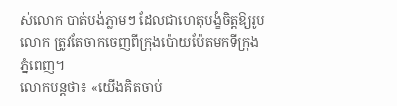ស់លោក បាត់បង់ភ្លាមៗ ដែលជាហេតុបង្ខំចិត្តឱ្យរូបលោក ត្រូវតែចាកចេញពីក្រុងប៉ោយប៉ែតមកទីក្រុងភ្នំពេញ។
លោកបន្តថា៖ «យើងគិតចាប់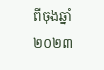ពីចុងឆ្នាំ២០២៣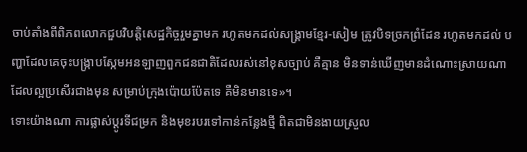ចាប់តាំងពីពិភពលោកជួបវិបត្តិសេដ្ឋកិច្ចរួមគ្នាមក រហូតមកដល់សង្គ្រាមខ្មែរ-សៀម ត្រូវបិទច្រកព្រំដែន រហូតមកដល់ បញ្ហាដែលគេចុះបង្ក្រាបស្កែមអនឡាញពួកជនជាតិដែលរស់នៅខុសច្បាប់ គឺគ្មាន មិនទាន់ឃើញមានដំណោះស្រាយណាដែលល្អប្រសើរជាងមុន សម្រាប់ក្រុងប៉ោយប៉ែតទេ គឺមិនមានទេ»។
ទោះយ៉ាងណា ការផ្លាស់ប្ដូរទីជម្រក និងមុខរបរទៅកាន់កន្លែងថ្មី ពិតជាមិនងាយស្រួល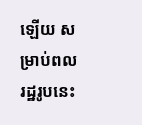ឡើយ សម្រាប់ពលរដ្ឋរូបនេះ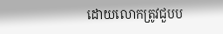ដោយលោកត្រូវជួបប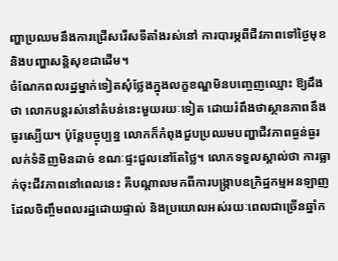ញ្ហាប្រឈមនឹងការជ្រើសរើសទីតាំងរស់នៅ ការបារម្ភពីជីវភាពទៅថ្ងៃមុខ និងបញ្ហាសន្តិសុខជាដើម។
ចំណែកពលរដ្ឋម្នាក់ទៀតសុំថ្លែងក្នុងលក្ខខណ្ឌមិនបញ្ចេញឈ្មោះ ឱ្យដឹងថា លោកបន្តរស់នៅតំបន់នេះមួយរយៈទៀត ដោយរំពឹងថាស្ថានភាពនឹងធូរស្បើយ។ ប៉ុន្តែបច្ចុប្បន្ន លោកក៏កំពុងជួបប្រឈមបញ្ហាជីវភាពធ្ងន់ធ្ងរ លក់ទំនិញមិនដាច់ ខណៈផ្ទះជួលនៅតែថ្លៃ។ លោកទទួលស្គាល់ថា ការធ្លាក់ចុះជីវភាពនៅពេលនេះ គឺបណ្ដាលមកពីការបង្ក្រាបឧក្រិដ្ឋកម្មអនឡាញ ដែលចិញ្ចឹមពលរដ្ឋដោយផ្ទាល់ និងប្រយោលអស់រយៈពេលជាច្រើនឆ្នាំក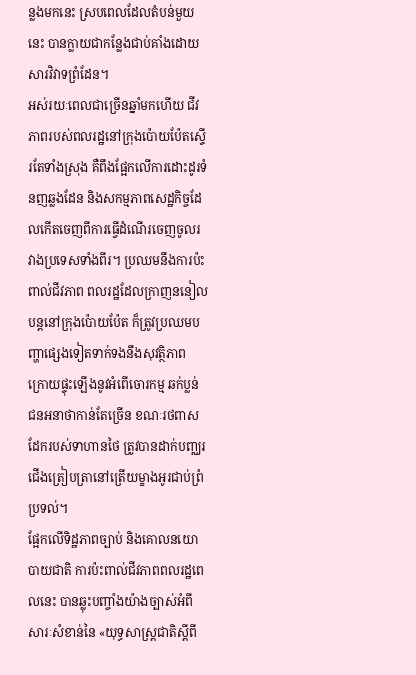ន្លងមកនេះ ស្របពេលដែលតំបន់មួយនេះ បានក្លាយជាកន្លែងជាប់គាំងដោយសារវិវាទព្រំដែន។
អស់រយៈពេលជាច្រើនឆ្នាំមកហើយ ជីវភាពរបស់ពលរដ្ឋនៅក្រុងប៉ោយប៉ែតស្ទើរតែទាំងស្រុង គឺពឹងផ្អែកលើការដោះដូរទំនញឆ្លងដែន និងសកម្មភាពសេដ្ឋកិច្ចដែលកើតចេញពីការធ្វើដំណើរចេញចូលរវាងប្រទេសទាំងពីរ។ ប្រឈមនឹងការប៉ះពាល់ជីវភាព ពលរដ្ឋដែលក្រាញននៀលបន្តនៅក្រុងប៉ោយប៉ែត ក៏ត្រូវប្រឈមបញ្ហាផ្សេងទៀតទាក់ទងនឹងសុវត្ថិភាព ក្រោយផ្ទុះឡើងនូវអំពើចោរកម្ម ឆក់ប្លន់ ជនអនាថាកាន់តែច្រើន ខណៈរថពាសដែករបស់ទាហានថៃ ត្រូវបានដាក់បញ្ឈរជើងត្រៀបត្រានៅត្រើយម្ខាងអូរជាប់ព្រំប្រទល់។
ផ្អែកលើទិដ្ឋភាពច្បាប់ និងគោលនយោបាយជាតិ ការប៉ះពាល់ជីវភាពពលរដ្ឋពេលនេះ បានឆ្លុះបញ្ចាំងយ៉ាងច្បាស់អំពីសារៈសំខាន់នៃ «យុទ្ធសាស្ត្រជាតិស្តីពី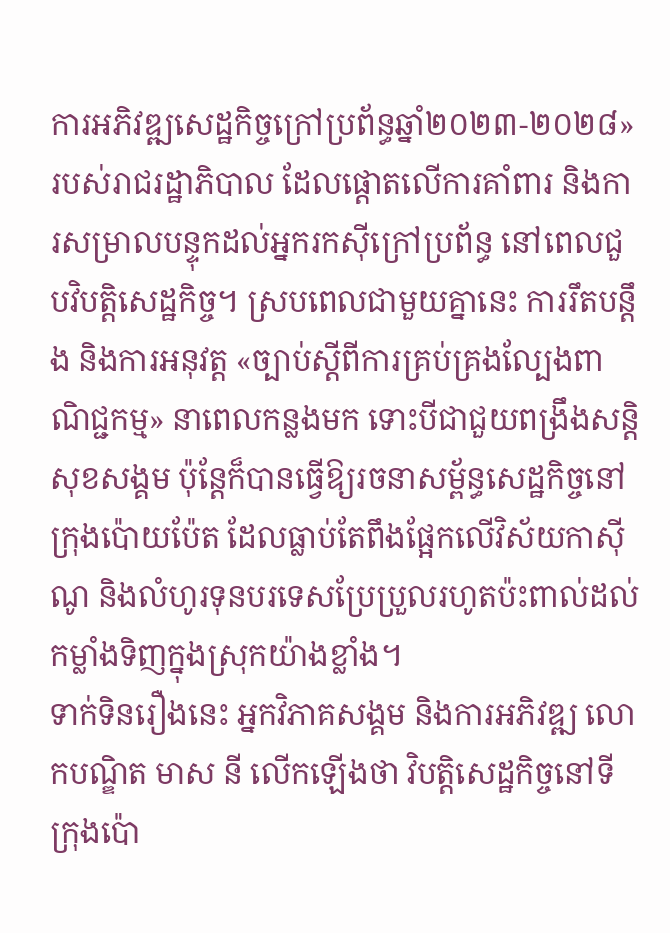ការអភិវឌ្ឍសេដ្ឋកិច្ចក្រៅប្រព័ន្ធឆ្នាំ២០២៣-២០២៨» របស់រាជរដ្ឋាភិបាល ដែលផ្តោតលើការគាំពារ និងការសម្រាលបន្ទុកដល់អ្នករកស៊ីក្រៅប្រព័ន្ធ នៅពេលជួបវិបត្តិសេដ្ឋកិច្ច។ ស្របពេលជាមួយគ្នានេះ ការរឹតបន្តឹង និងការអនុវត្ត «ច្បាប់ស្តីពីការគ្រប់គ្រងល្បែងពាណិជ្ជកម្ម» នាពេលកន្លងមក ទោះបីជាជួយពង្រឹងសន្តិសុខសង្គម ប៉ុន្តែក៏បានធ្វើឱ្យរចនាសម្ព័ន្ធសេដ្ឋកិច្ចនៅក្រុងប៉ោយប៉ែត ដែលធ្លាប់តែពឹងផ្អែកលើវិស័យកាស៊ីណូ និងលំហូរទុនបរទេសប្រែប្រួលរហូតប៉ះពាល់ដល់កម្លាំងទិញក្នុងស្រុកយ៉ាងខ្លាំង។
ទាក់ទិនរឿងនេះ អ្នកវិភាគសង្គម និងការអភិវឌ្ឍ លោកបណ្ឌិត មាស នី លើកឡើងថា វិបត្តិសេដ្ឋកិច្ចនៅទីក្រុងប៉ោ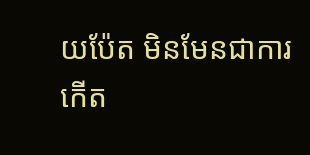យប៉ែត មិនមែនជាការកើត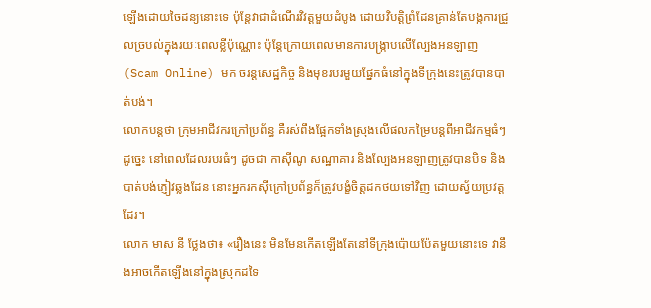ឡើងដោយចៃដន្យនោះទេ ប៉ុន្តែវាជាដំណើរវិវត្តមួយដំបូង ដោយវិបត្តិព្រំដែនគ្រាន់តែបង្កការជ្រួលច្របល់ក្នុងរយៈពេលខ្លីប៉ុណ្ណោះ ប៉ុន្តែក្រោយពេលមានការបង្ក្រាបលើល្បែងអនឡាញ (Scam Online) មក ចរន្តសេដ្ឋកិច្ច និងមុខរបរមួយផ្នែកធំនៅក្នុងទីក្រុងនេះត្រូវបានបាត់បង់។
លោកបន្តថា ក្រុមអាជីវករក្រៅប្រព័ន្ធ គឺរស់ពឹងផ្អែកទាំងស្រុងលើផលកម្រៃបន្តពីអាជីវកម្មធំៗ ដូច្នេះ នៅពេលដែលរបរធំៗ ដូចជា កាស៊ីណូ សណ្ឋាគារ និងល្បែងអនឡាញត្រូវបានបិទ និងបាត់បង់ភ្ញៀវឆ្លងដែន នោះអ្នករកស៊ីក្រៅប្រព័ន្ធក៏ត្រូវបង្ខំចិត្តដកថយទៅវិញ ដោយស្វ័យប្រវត្តដែរ។
លោក មាស នី ថ្លែងថា៖ «រឿងនេះ មិនមែនកើតឡើងតែនៅទីក្រុងប៉ោយប៉ែតមួយនោះទេ វានឹងអាចកើតឡើងនៅក្នុងស្រុកដទៃ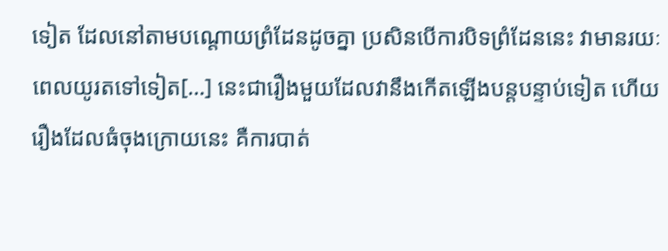ទៀត ដែលនៅតាមបណ្តោយព្រំដែនដូចគ្នា ប្រសិនបើការបិទព្រំដែននេះ វាមានរយៈពេលយូរតទៅទៀត[…] នេះជារឿងមួយដែលវានឹងកើតឡើងបន្តបន្ទាប់ទៀត ហើយរឿងដែលធំចុងក្រោយនេះ គឺការបាត់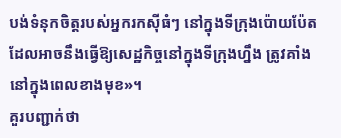បង់ទំនុកចិត្តរបស់អ្នករកស៊ីធំៗ នៅក្នុងទីក្រុងប៉ោយប៉ែត ដែលអាចនឹងធ្វើឱ្យសេដ្ឋកិច្ចនៅក្នុងទីក្រុងហ្នឹង ត្រូវគាំង នៅក្នុងពេលខាងមុខ»។
គួរបញ្ជាក់ថា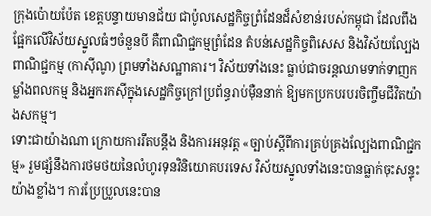ក្រុងប៉ោយប៉ែត ខេត្តបន្ទាយមានជ័យ ជាប៉ូលសេដ្ឋកិច្ចព្រំដែនដ៏សំខាន់របស់កម្ពុជា ដែលពឹងផ្អែកលើវិស័យស្នូលធំៗចំនួនបី គឺពាណិជ្ជកម្មព្រំដែន តំបន់សេដ្ឋកិច្ចពិសេស និងវិស័យល្បែងពាណិជ្ជកម្ម (កាស៊ីណូ) ព្រមទាំងសណ្ឋាគារ។ វិស័យទាំងនេះ ធ្លាប់ជាចរន្តឈាមទាក់ទាញកម្លាំងពលកម្ម និងអ្នករកស៊ីក្នុងសេដ្ឋកិច្ចក្រៅប្រព័ន្ធរាប់ម៉ឺននាក់ ឱ្យមកប្រកបរបរចិញ្ចឹមជីវិតយ៉ាងសកម្ម។
ទោះជាយ៉ាងណា ក្រោយការរឹតបន្តឹង និងការអនុវត្ត «ច្បាប់ស្តីពីការគ្រប់គ្រងល្បែងពាណិជ្ជកម្ម» រួមផ្សំនឹងការថមថយនៃលំហូរទុនវិនិយោគបរទេស វិស័យស្នូលទាំងនេះបានធ្លាក់ចុះសន្ទុះយ៉ាងខ្លាំង។ ការប្រែប្រួលនេះបាន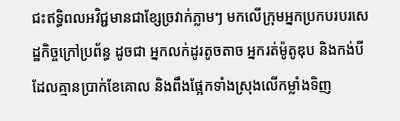ជះឥទ្ធិពលអវិជ្ជមានជាខ្សែច្រវាក់ភ្លាមៗ មកលើក្រុមអ្នកប្រកបរបរសេដ្ឋកិច្ចក្រៅប្រព័ន្ធ ដូចជា អ្នកលក់ដូរតូចតាច អ្នករត់ម៉ូតូឌុប និងកង់បី ដែលគ្មានប្រាក់ខែគោល និងពឹងផ្អែកទាំងស្រុងលើកម្លាំងទិញ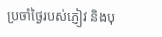ប្រចាំថ្ងៃរបស់ភ្ញៀវ និងបុ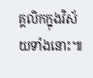គ្គលិកក្នុងវិស័យទាំងនោះ៕